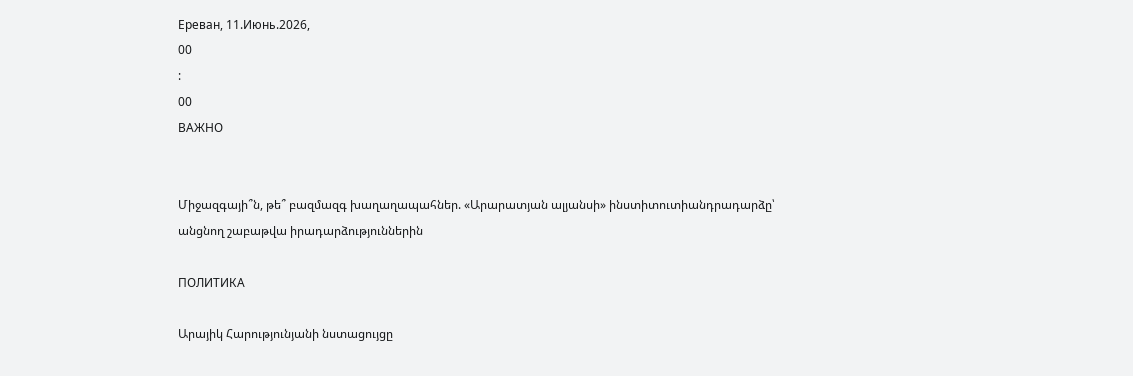Ереван, 11.Июнь.2026,
00
:
00
ВАЖНО


Միջազգայի՞ն, թե՞ բազմազգ խաղաղապահներ. «Արարատյան ալյանսի» ինստիտուտիանդրադարձը՝ անցնող շաբաթվա իրադարձություններին

ПОЛИТИКА

Արայիկ Հարությունյանի նստացույցը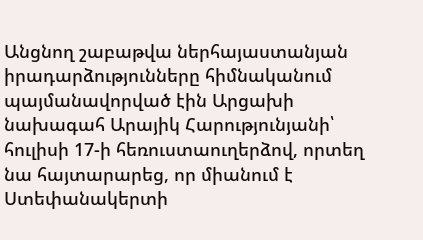Անցնող շաբաթվա ներհայաստանյան իրադարձությունները հիմնականում պայմանավորված էին Արցախի նախագահ Արայիկ Հարությունյանի՝ հուլիսի 17-ի հեռուստաուղերձով, որտեղ նա հայտարարեց, որ միանում է Ստեփանակերտի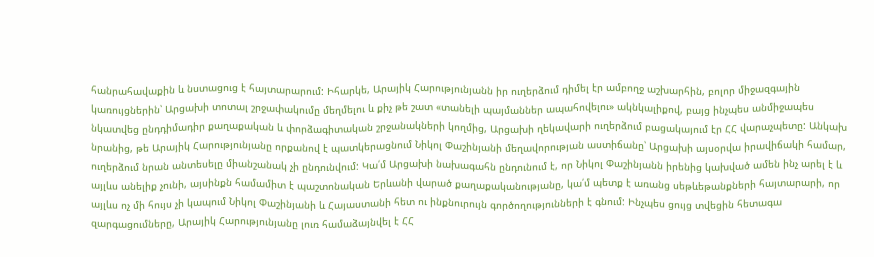հանրահավաքին և նստացուց է հայտարարում: Իհարկե, Արայիկ Հարությունյանն իր ուղերձում դիմել էր ամբողջ աշխարհին, բոլոր միջազգային կառույցներին՝ Արցախի տոտալ շրջափակումը մեղմելու և քիչ թե շատ «տանելի պայմաններ ապահովելու» ակնկալիքով, բայց ինչպես անմիջապես նկատվեց ընդդիմադիր քաղաքական և փորձագիտական շրջանակների կողմից, Արցախի ղեկավարի ուղերձում բացակայում էր ՀՀ վարաչպետը: Անկախ նրանից, թե Արայիկ Հարությունյանը որքանով է պատկերացնում Նիկոլ Փաշինյանի մեղավորության աստիճանը՝ Արցախի այսօրվա իրավիճակի համար, ուղերձում նրան անտեսելը միանշանակ չի ընդունվում: Կա՛մ Արցախի նախագահն ընդունում է, որ Նիկոլ Փաշինյանն իրենից կախված ամեն ինչ արել է և այլևս անելիք չունի, այսինքն համամիտ է պաշտոնական Երևանի վարած քաղաքականությանը, կա՛մ պետք է առանց սեթևեթանքների հայտարարի, որ այլևս ոչ մի հույս չի կապում Նիկոլ Փաշինյանի և Հայաստանի հետ ու ինքնուրույն գործողությունների է գնում: Ինչպես ցույց տվեցին հետագա զարգացումները, Արայիկ Հարությունյանը լուռ համաձայնվել է ՀՀ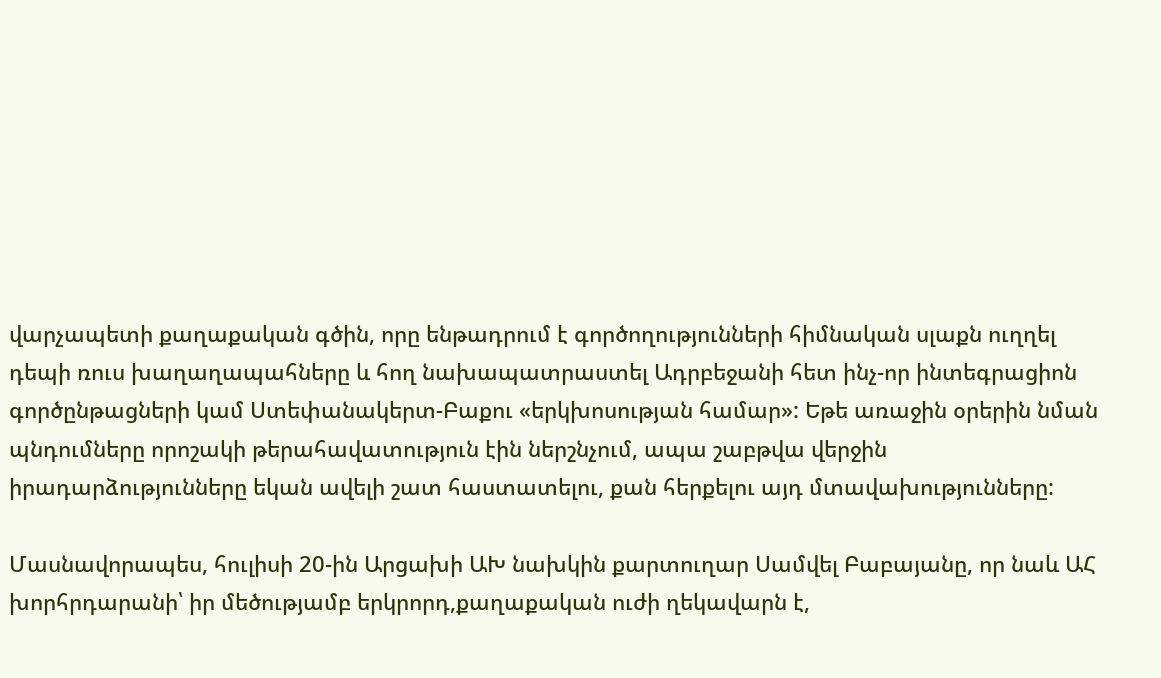վարչապետի քաղաքական գծին, որը ենթադրում է գործողությունների հիմնական սլաքն ուղղել դեպի ռուս խաղաղապահները և հող նախապատրաստել Ադրբեջանի հետ ինչ-որ ինտեգրացիոն գործընթացների կամ Ստեփանակերտ-Բաքու «երկխոսության համար»: Եթե առաջին օրերին նման պնդումները որոշակի թերահավատություն էին ներշնչում, ապա շաբթվա վերջին իրադարձությունները եկան ավելի շատ հաստատելու, քան հերքելու այդ մտավախությունները:

Մասնավորապես, հուլիսի 20-ին Արցախի ԱԽ նախկին քարտուղար Սամվել Բաբայանը, որ նաև ԱՀ խորհրդարանի՝ իր մեծությամբ երկրորդ,քաղաքական ուժի ղեկավարն է,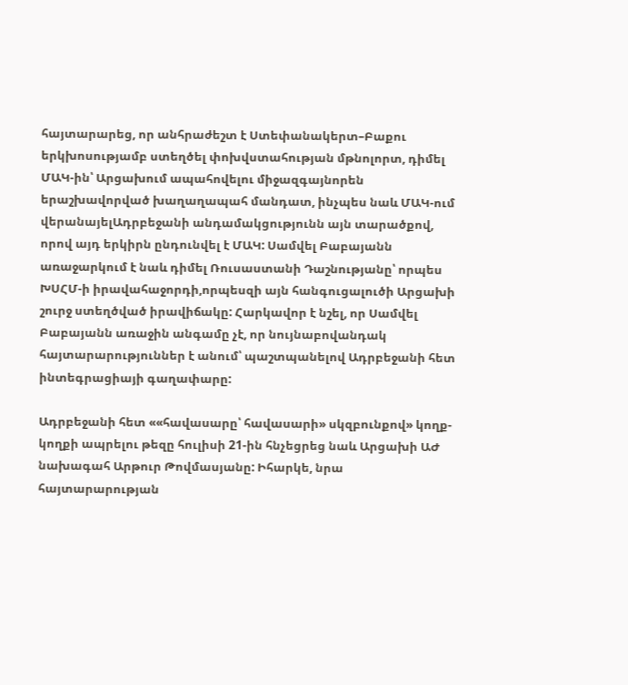հայտարարեց, որ անհրաժեշտ է Ստեփանակերտ–Բաքու երկխոսությամբ ստեղծել փոխվստահության մթնոլորտ, դիմել ՄԱԿ-ին՝ Արցախում ապահովելու միջազգայնորեն երաշխավորված խաղաղապահ մանդատ, ինչպես նաև ՄԱԿ-ում վերանայելԱդրբեջանի անդամակցությունն այն տարածքով, որով այդ երկիրն ընդունվել է ՄԱԿ: Սամվել Բաբայանն առաջարկում է նաև դիմել Ռուսաստանի Դաշնությանը՝ որպես ԽՍՀՄ-ի իրավահաջորդի,որպեսզի այն հանգուցալուծի Արցախի շուրջ ստեղծված իրավիճակը: Հարկավոր է նշել, որ Սամվել Բաբայանն առաջին անգամը չէ, որ նույնաբովանդակ հայտարարություններ է անում՝ պաշտպանելով Ադրբեջանի հետ ինտեգրացիայի գաղափարը:

Ադրբեջանի հետ ««հավասարը՝ հավասարի» սկզբունքով» կողք-կողքի ապրելու թեզը հուլիսի 21-ին հնչեցրեց նաև Արցախի ԱԺ նախագահ Արթուր Թովմասյանը: Իհարկե, նրա հայտարարության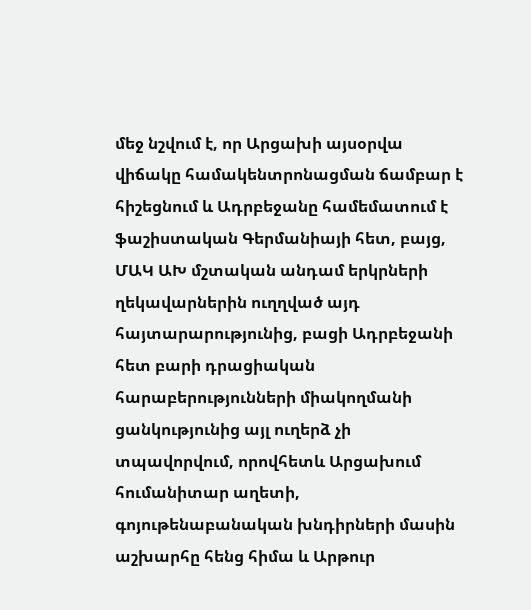մեջ նշվում է, որ Արցախի այսօրվա վիճակը համակենտրոնացման ճամբար է հիշեցնում և Ադրբեջանը համեմատում է ֆաշիստական Գերմանիայի հետ, բայց, ՄԱԿ ԱԽ մշտական անդամ երկրների ղեկավարներին ուղղված այդ հայտարարությունից, բացի Ադրբեջանի հետ բարի դրացիական հարաբերությունների միակողմանի ցանկությունից այլ ուղերձ չի տպավորվում, որովհետև Արցախում հումանիտար աղետի, գոյութենաբանական խնդիրների մասին աշխարհը հենց հիմա և Արթուր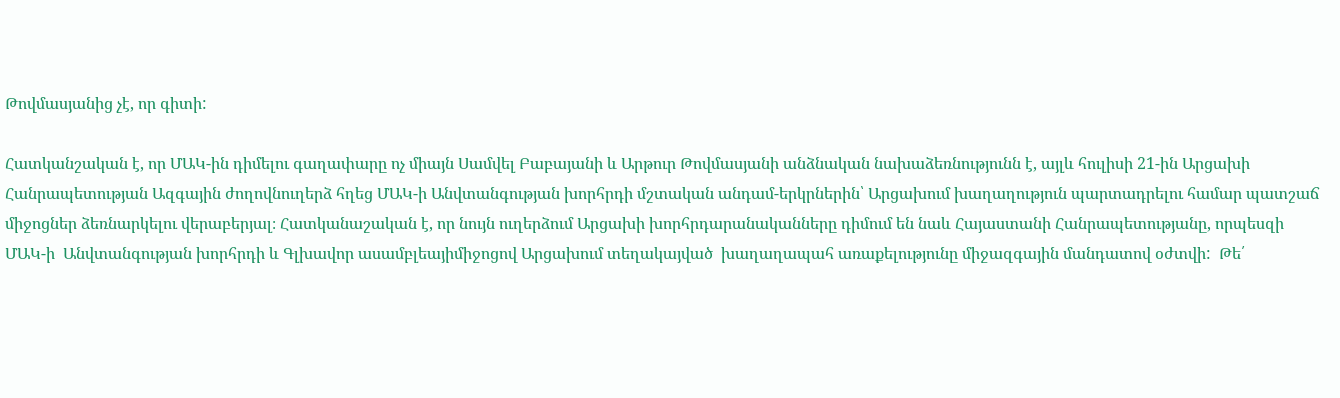Թովմասյանից չէ, որ գիտի:

Հատկանշական է, որ ՄԱԿ-ին դիմելու գաղափարը ոչ միայն Սամվել Բաբայանի և Արթուր Թովմասյանի անձնական նախաձեռնությունն է, այլև հուլիսի 21-ին Արցախի Հանրապետության Ազգային ժողովնուղերձ հղեց ՄԱԿ-ի Անվտանգության խորհրդի մշտական անդամ-երկրներին՝ Արցախում խաղաղություն պարտադրելու համար պատշաճ միջոցներ ձեռնարկելու վերաբերյալ։ Հատկանաշական է, որ նույն ուղերձում Արցախի խորհրդարանականները դիմում են նաև Հայաստանի Հանրապետությանը, որպեսզի ՄԱԿ-ի  Անվտանգության խորհրդի և Գլխավոր ասամբլեայիմիջոցով Արցախում տեղակայված  խաղաղապահ առաքելությունը միջազգային մանդատով օժտվի:  Թե՛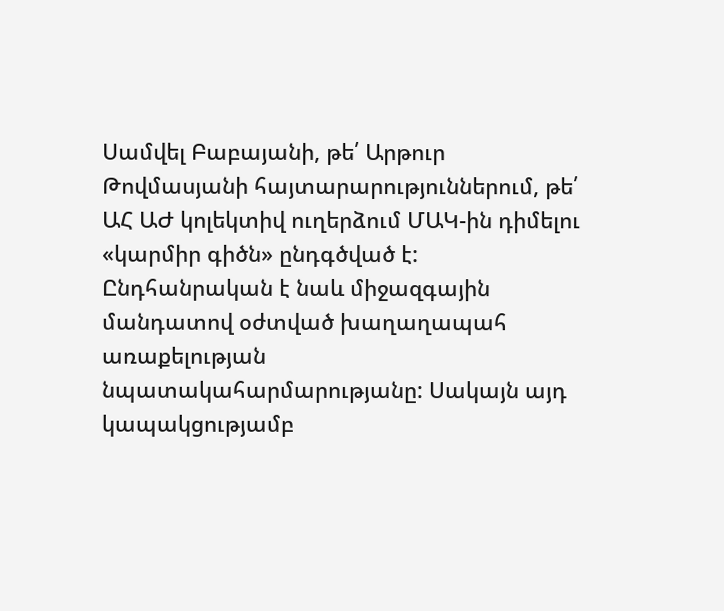Սամվել Բաբայանի, թե՛ Արթուր Թովմասյանի հայտարարություններում, թե՛ ԱՀ ԱԺ կոլեկտիվ ուղերձում ՄԱԿ-ին դիմելու «կարմիր գիծն» ընդգծված է: Ընդհանրական է նաև միջազգային մանդատով օժտված խաղաղապահ առաքելության նպատակահարմարությանը: Սակայն այդ կապակցությամբ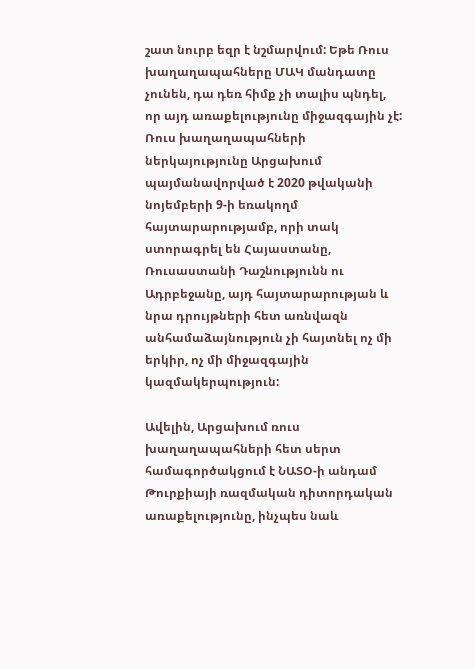շատ նուրբ եզր է նշմարվում: Եթե Ռուս խաղաղապահները ՄԱԿ մանդատը չունեն, դա դեռ հիմք չի տալիս պնդել, որ այդ առաքելությունը միջազգային չէ: Ռուս խաղաղապահների ներկայությունը Արցախում պայմանավորված է 2020 թվականի նոյեմբերի 9-ի եռակողմ հայտարարությամբ, որի տակ ստորագրել են Հայաստանը, Ռուսաստանի Դաշնությունն ու Ադրբեջանը, այդ հայտարարության և նրա դրույթների հետ առնվազն անհամաձայնություն չի հայտնել ոչ մի երկիր, ոչ մի միջազգային կազմակերպություն:

Ավելին, Արցախում ռուս խաղաղապահների հետ սերտ համագործակցում է ՆԱՏՕ-ի անդամ Թուրքիայի ռազմական դիտորդական առաքելությունը, ինչպես նաև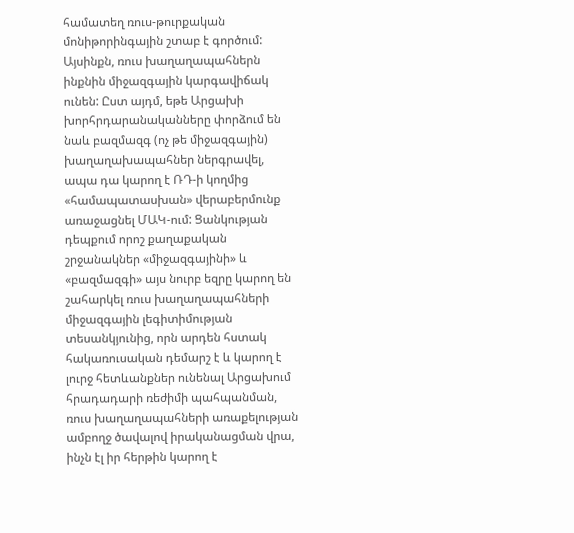համատեղ ռուս-թուրքական մոնիթորինգային շտաբ է գործում: Այսինքն, ռուս խաղաղապահներն ինքնին միջազգային կարգավիճակ ունեն: Ըստ այդմ, եթե Արցախի խորհրդարանականները փորձում են նաև բազմազգ (ոչ թե միջազգային) խաղաղախապահներ ներգրավել, ապա դա կարող է ՌԴ-ի կողմից «համապատասխան» վերաբերմունք առաջացնել ՄԱԿ-ում: Ցանկության դեպքում որոշ քաղաքական շրջանակներ «միջազգայինի» և «բազմազգի» այս նուրբ եզրը կարող են շահարկել ռուս խաղաղապահների միջազգային լեգիտիմության տեսանկյունից, որն արդեն հստակ հակառուսական դեմարշ է և կարող է լուրջ հետևանքներ ունենալ Արցախում հրադադարի ռեժիմի պահպանման, ռուս խաղաղապահների առաքելության ամբողջ ծավալով իրականացման վրա, ինչն էլ իր հերթին կարող է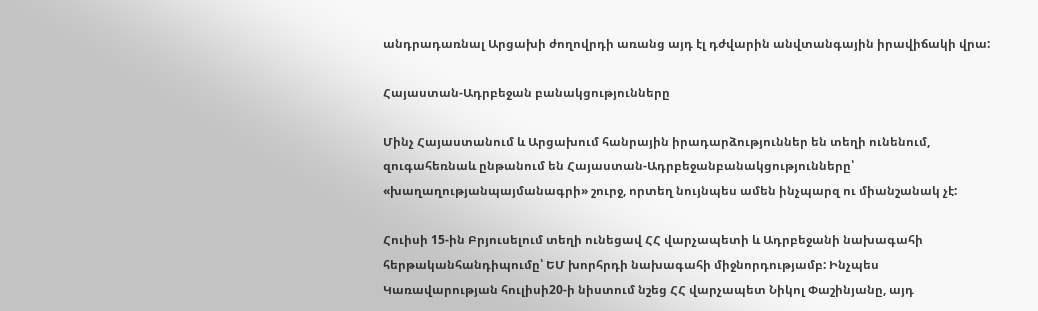անդրադառնալ Արցախի ժողովրդի առանց այդ էլ դժվարին անվտանգային իրավիճակի վրա:

Հայաստան-Ադրբեջան բանակցությունները

Մինչ Հայաստանում և Արցախում հանրային իրադարձություններ են տեղի ունենում, զուգահեռնաև ընթանում են Հայաստան-Ադրբեջանբանակցությունները՝ «խաղաղությանպայմանագրի» շուրջ, որտեղ նույնպես ամեն ինչպարզ ու միանշանակ չէ:

Հուիսի 15-ին Բրյուսելում տեղի ունեցավ ՀՀ վարչապետի և Ադրբեջանի նախագահի հերթականհանդիպումը՝ ԵՄ խորհրդի նախագահի միջնորդությամբ: Ինչպես Կառավարության հուլիսի20-ի նիստում նշեց ՀՀ վարչապետ Նիկոլ Փաշինյանը, այդ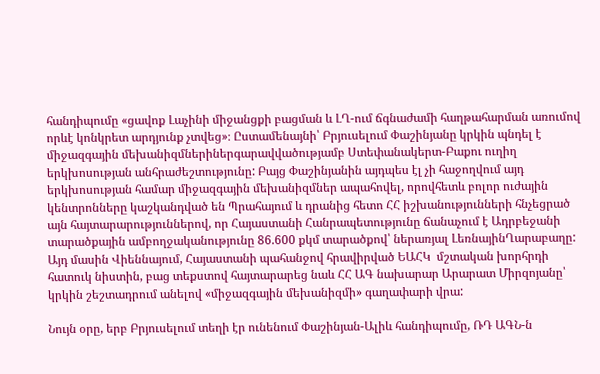հանդիպումը «ցավոք Լաչինի միջանցքի բացման և ԼՂ-ում ճգնաժամի հաղթահարման առումով որևէ կոնկրետ արդյունք չտվեց»։ Ըստամենայնի՝ Բրյուսելում Փաշինյանը կրկին պնդել է միջազգային մեխանիզմներիներգարավվածությամբ Ստեփանակերտ-Բաքու ուղիղ երկխոսության անհրաժեշտությունը: Բայց Փաշինյանին այդպես էլ չի հաջողվում այդ երկխոսության համար միջազգային մեխանիզմներ ապահովել, որովհետև բոլոր ուժային կենտրոնները կաշկանդված են Պրահայում և դրանից հետո ՀՀ իշխանությունների հնչեցրած այն հայտարարություններով, որ Հայաստանի Հանրապետությունը ճանաչում է Ադրբեջանի տարածքային ամբողջականությունը 86.600 քկմ տարածքով՝ ներառյալ ԼեռնայինՂարաբաղը: Այդ մասին Վիեննայում, Հայաստանի պահանջով հրավիրված ԵԱՀԿ  մշտական խորհրդի հատուկ նիստին, բաց տեքստով հայտարարեց նաև ՀՀ ԱԳ նախարար Արարատ Միրզոյանը՝ կրկին շեշտադրում անելով «միջազգային մեխանիզմի» գաղափարի վրա:

Նույն օրը, երբ Բրյուսելում տեղի էր ունենում Փաշինյան-Ալիև հանդիպումը, ՌԴ ԱԳՆ-ն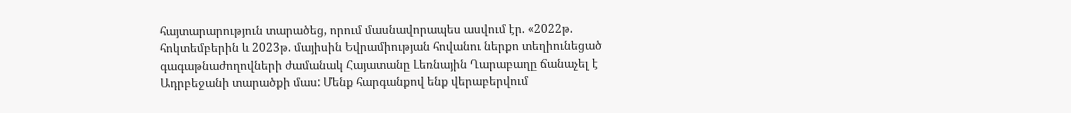հայտարարություն տարածեց, որում մասնավորապես ասվում էր. «2022թ. հոկտեմբերին և 2023թ. մայիսին Եվրամիության հովանու ներքո տեղիունեցած գագաթնաժողովների ժամանակ Հայատանը Լեռնային Ղարաբաղը ճանաչել է Ադրբեջանի տարածքի մաս: Մենք հարգանքով ենք վերաբերվում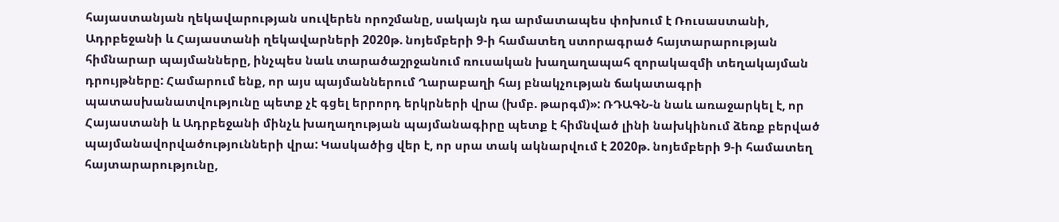հայաստանյան ղեկավարության սուվերեն որոշմանը, սակայն դա արմատապես փոխում է Ռուսաստանի, Ադրբեջանի և Հայաստանի ղեկավարների 2020թ. նոյեմբերի 9-ի համատեղ ստորագրած հայտարարության հիմնարար պայմանները, ինչպես նաև տարածաշրջանում ռուսական խաղաղապահ զորակազմի տեղակայման դրույթները: Համարում ենք, որ այս պայմաններում Ղարաբաղի հայ բնակչության ճակատագրի պատասխանատվությունը պետք չէ գցել երրորդ երկրների վրա (խմբ. թարգմ)»: ՌԴԱԳՆ-ն նաև առաջարկել է, որ Հայաստանի և Ադրբեջանի մինչև խաղաղության պայմանագիրը պետք է հիմնված լինի նախկինում ձեռք բերված պայմանավորվածությունների վրա: Կասկածից վեր է, որ սրա տակ ակնարվում է 2020թ. նոյեմբերի 9-ի համատեղ հայտարարությունը,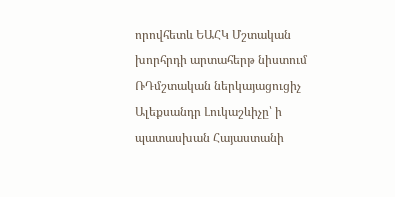որովհետև ԵԱՀԿ Մշտական խորհրդի արտահերթ նիստում ՌԴմշտական ներկայացուցիչ Ալեքսանդր Լուկաշևիչը՝ ի պատասխան Հայաստանի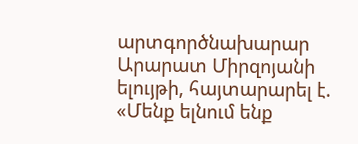արտգործնախարար Արարատ Միրզոյանի ելույթի, հայտարարել է. «Մենք ելնում ենք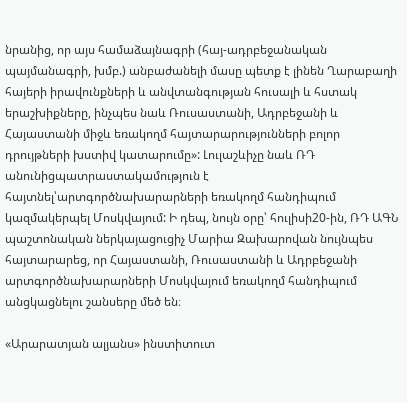նրանից, որ այս համաձայնագրի (հայ-ադրբեջանական պայմանագրի, խմբ.) անբաժանելի մասը պետք է լինեն Ղարաբաղի հայերի իրավունքների և անվտանգության հուսալի և հստակ երաշխիքները, ինչպես նաև Ռուսաստանի, Ադրբեջանի և Հայաստանի միջև եռակողմ հայտարարությունների բոլոր դրույթների խստիվ կատարումը»: Լուլաշևիչը նաև ՌԴ անունիցպատրաստակամություն է հայտնել՝արտգործնախարարների եռակողմ հանդիպում կազմակերպել Մոսկվայում: Ի դեպ, նույն օրը՝ հուլիսի20-ին, ՌԴ ԱԳՆ պաշտոնական ներկայացուցիչ Մարիա Զախարովան նույնպես հայտարարեց, որ Հայաստանի, Ռուսաստանի և Ադրբեջանի արտգործնախարարների Մոսկվայում եռակողմ հանդիպում անցկացնելու շանսերը մեծ են։

«Արարատյան ալյանս» ինստիտուտ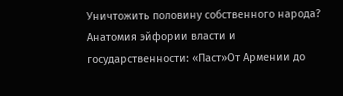Уничтожить половину собственного народа? Анатомия эйфории власти и государственности: «Паст»От Армении до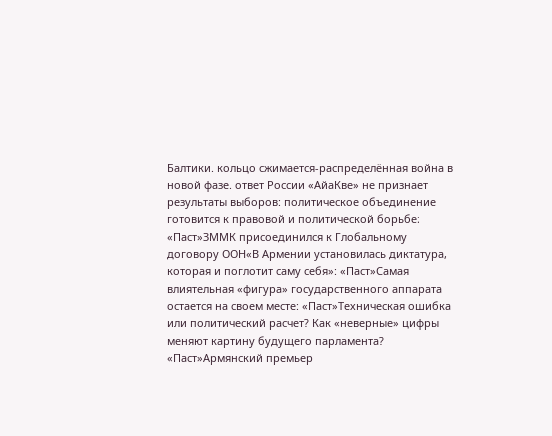Балтики. кольцо сжимается-распределённая война в новой фазе. ответ России «АйаКве» не признает результаты выборов: политическое объединение готовится к правовой и политической борьбе։ «Паст»ЗММК присоединился к Глобальному договору ООН«В Армении установилась диктатура, которая и поглотит саму себя»: «Паст»Самая влиятельная «фигура» государственного аппарата остается на своем месте: «Паст»Техническая ошибка или политический расчет? Как «неверные» цифры меняют картину будущего парламента? «Паст»Армянский премьер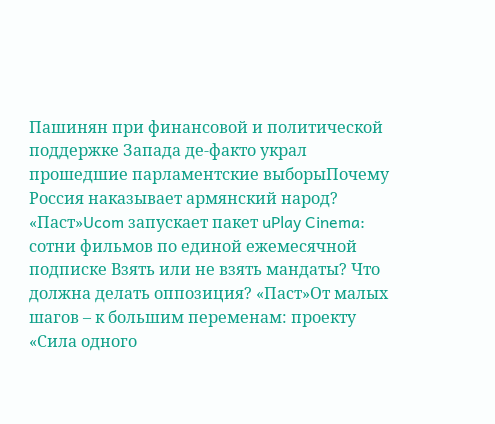Пашинян при финансовой и политической поддержке Запада де-факто украл прошедшие парламентские выборыПочему Россия наказывает армянский народ? «Паст»Ucom запускает пакет uPlay Cinema: сотни фильмов по единой ежемесячной подписке Взять или не взять мандаты? Что должна делать оппозиция? «Паст»От малых шагов – к большим переменам: проекту «Сила одного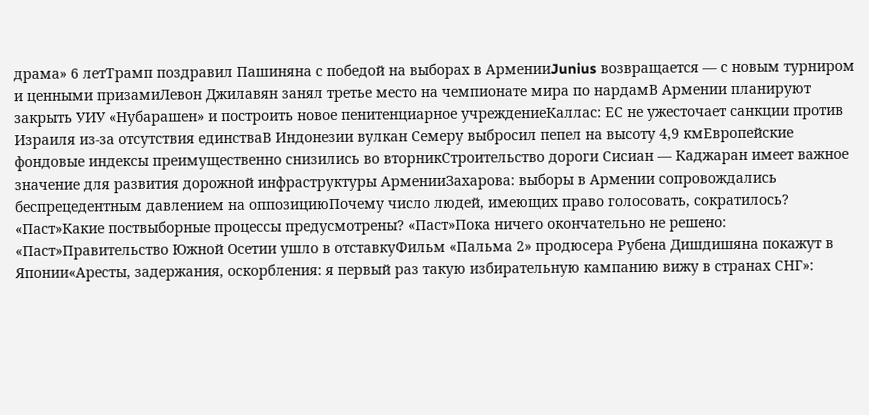драма» 6 летТрамп поздравил Пашиняна с победой на выборах в АрменииJunius возвращается — с новым турниром и ценными призамиЛевон Джилавян занял третье место на чемпионате мира по нардамВ Армении планируют закрыть УИУ «Нубарашен» и построить новое пенитенциарное учреждениеКаллас: ЕС не ужесточает санкции против Израиля из-за отсутствия единстваВ Индонезии вулкан Семеру выбросил пепел на высоту 4,9 кмЕвропейские фондовые индексы преимущественно снизились во вторникСтроительство дороги Сисиан — Каджаран имеет важное значение для развития дорожной инфраструктуры АрменииЗахарова: выборы в Армении сопровождались беспрецедентным давлением на оппозициюПочему число людей, имеющих право голосовать, сократилось? «Паст»Какие поствыборные процессы предусмотрены? «Паст»Пока ничего окончательно не решено: «Паст»Правительство Южной Осетии ушло в отставкуФильм «Пальма 2» продюсера Рубена Дишдишяна покажут в Японии«Аресты, задержания, оскорбления: я первый раз такую избирательную кампанию вижу в странах СНГ»: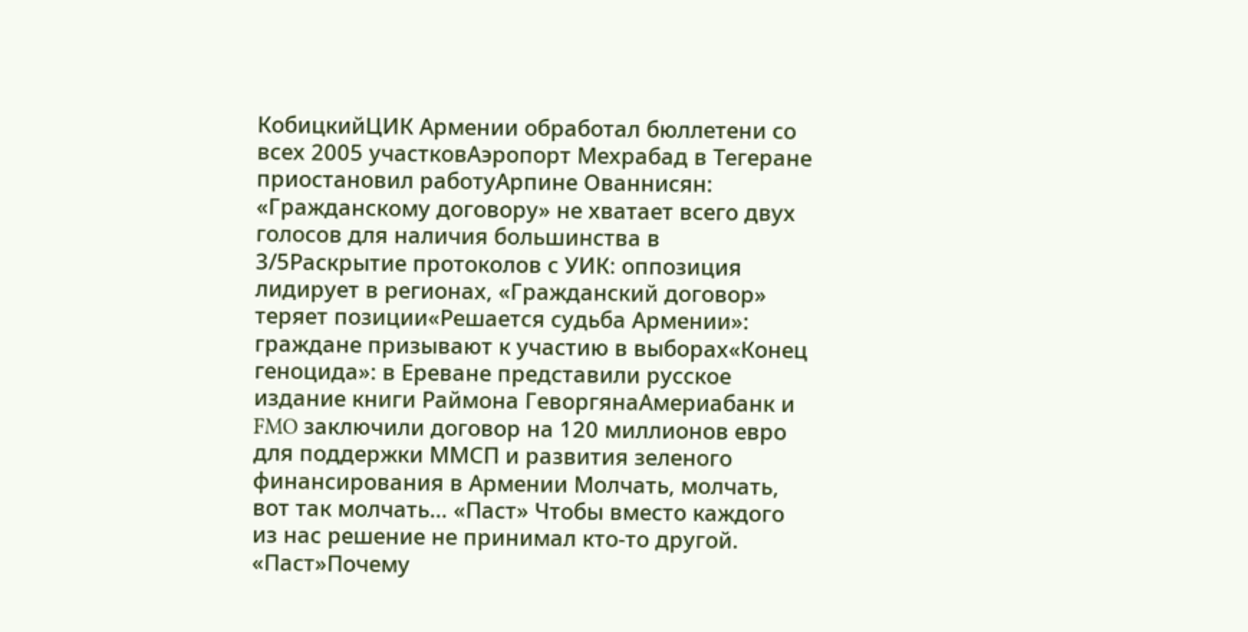КобицкийЦИК Армении обработал бюллетени со всех 2005 участковАэропорт Мехрабад в Тегеране приостановил работуАрпине Ованнисян: «Гражданскому договору» не хватает всего двух голосов для наличия большинства в 3/5Раскрытие протоколов с УИК: оппозиция лидирует в регионах, «Гражданский договор» теряет позиции«Решается судьба Армении»: граждане призывают к участию в выборах«Конец геноцида»: в Ереване представили русское издание книги Раймона ГеворгянаАмериабанк и FMO заключили договор на 120 миллионов евро для поддержки ММСП и развития зеленого финансирования в Армении Молчать, молчать, вот так молчать… «Паст» Чтобы вместо каждого из нас решение не принимал кто-то другой. «Паст»Почему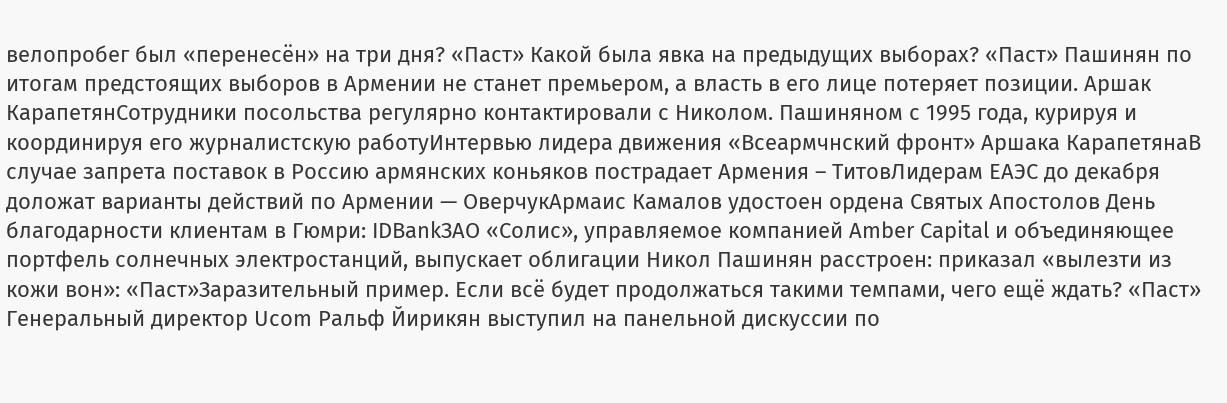велопробег был «перенесён» на три дня? «Паст» Какой была явка на предыдущих выборах? «Паст» Пашинян по итогам предстоящих выборов в Армении не станет премьером, а власть в его лице потеряет позиции. Аршак КарапетянСотрудники посольства регулярно контактировали с Николом. Пашиняном с 1995 года, курируя и координируя его журналистскую работуИнтервью лидера движения «Всеармчнский фронт» Аршака КарапетянаВ случае запрета поставок в Россию армянских коньяков пострадает Армения – ТитовЛидерам ЕАЭС до декабря доложат варианты действий по Армении — ОверчукАрмаис Камалов удостоен ордена Святых Апостолов День благодарности клиентам в Гюмри: IDBankЗАО «Солис», управляемое компанией Amber Capital и объединяющее портфель солнечных электростанций, выпускает облигации Никол Пашинян расстроен: приказал «вылезти из кожи вон»: «Паст»Заразительный пример. Если всё будет продолжаться такими темпами, чего ещё ждать? «Паст» Генеральный директор Ucom Ральф Йирикян выступил на панельной дискуссии по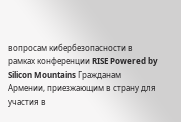вопросам кибербезопасности в рамках конференции RISE Powered by Silicon Mountains Гражданам Армении, приезжающим в страну для участия в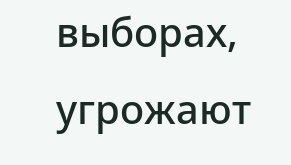выборах, угрожают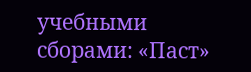учебными сборами: «Паст»